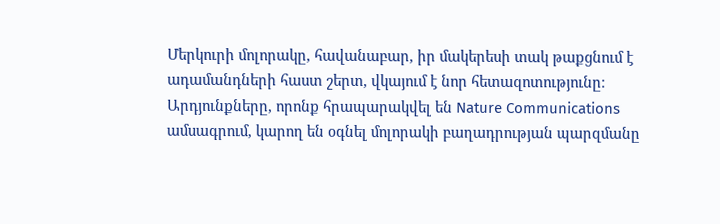Մերկուրի մոլորակը, հավանաբար, իր մակերեսի տակ թաքցնում է  ադամանդների հաստ շերտ, վկայում է նոր հետազոտությունը։ Արդյունքները, որոնք հրապարակվել են Nature Communications ամսագրում, կարող են օգնել մոլորակի բաղադրության պարզմանը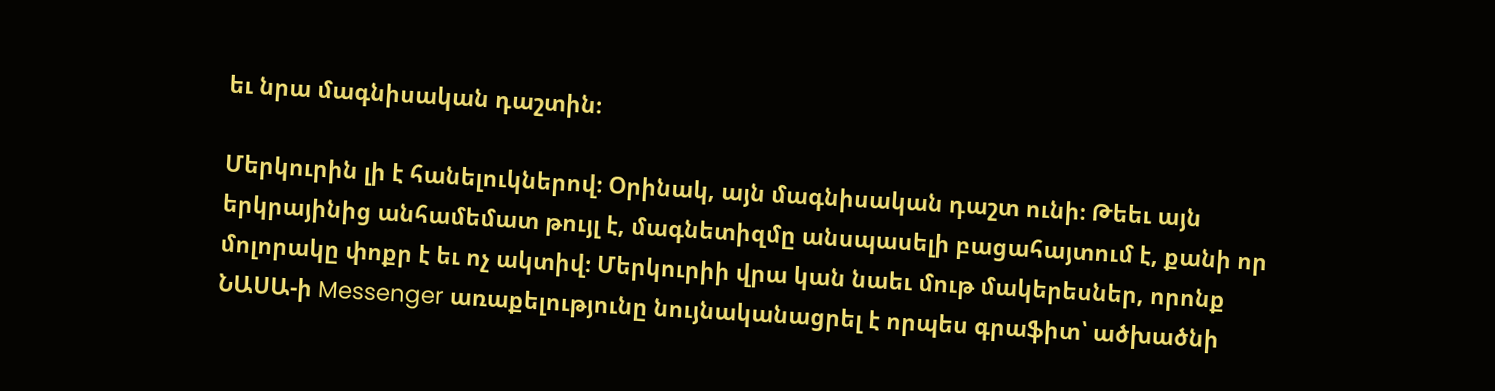եւ նրա մագնիսական դաշտին։

Մերկուրին լի է հանելուկներով։ Օրինակ, այն մագնիսական դաշտ ունի։ Թեեւ այն երկրայինից անհամեմատ թույլ է, մագնետիզմը անսպասելի բացահայտում է, քանի որ մոլորակը փոքր է եւ ոչ ակտիվ։ Մերկուրիի վրա կան նաեւ մութ մակերեսներ, որոնք ՆԱՍԱ-ի Messenger առաքելությունը նույնականացրել է որպես գրաֆիտ՝ ածխածնի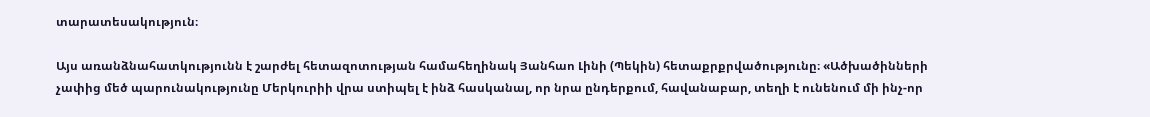տարատեսակություն։

Այս առանձնահատկությունն է շարժել հետազոտության համահեղինակ Յանհաո Լինի (Պեկին) հետաքրքրվածությունը։ «Ածխածինների չափից մեծ պարունակությունը Մերկուրիի վրա ստիպել է ինձ հասկանալ, որ նրա ընդերքում, հավանաբար, տեղի է ունենում մի ինչ-որ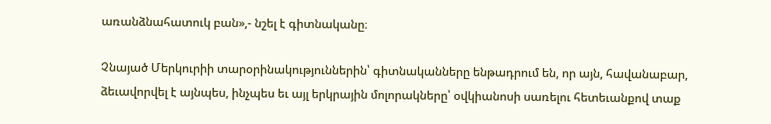առանձնահատուկ բան»,- նշել է գիտնականը։

Չնայած Մերկուրիի տարօրինակություններին՝ գիտնականները ենթադրում են, որ այն, հավանաբար, ձեւավորվել է այնպես, ինչպես եւ այլ երկրային մոլորակները՝ օվկիանոսի սառելու հետեւանքով տաք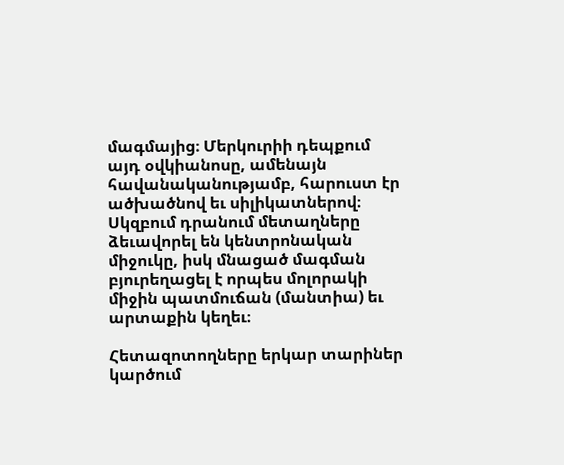մագմայից։ Մերկուրիի դեպքում այդ օվկիանոսը, ամենայն հավանականությամբ, հարուստ էր ածխածնով եւ սիլիկատներով։ Սկզբում դրանում մետաղները ձեւավորել են կենտրոնական միջուկը, իսկ մնացած մագման բյուրեղացել է որպես մոլորակի միջին պատմուճան (մանտիա) եւ արտաքին կեղեւ։

Հետազոտողները երկար տարիներ կարծում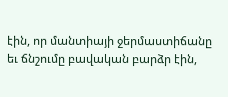էին, որ մանտիայի ջերմաստիճանը եւ ճնշումը բավական բարձր էին,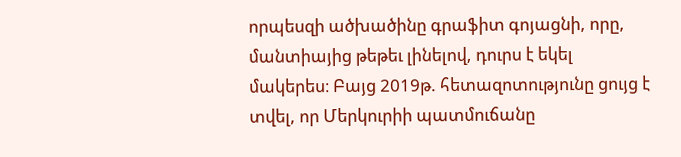որպեսզի ածխածինը գրաֆիտ գոյացնի, որը, մանտիայից թեթեւ լինելով, դուրս է եկել մակերես։ Բայց 2019թ. հետազոտությունը ցույց է տվել, որ Մերկուրիի պատմուճանը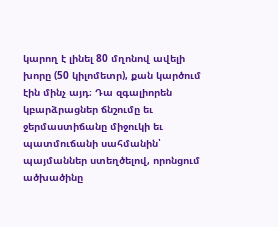կարող է լինել 80 մղոնով ավելի խորը (50 կիլոմետր), քան կարծում էին մինչ այդ։ Դա զգալիորեն կբարձրացներ ճնշումը եւ ջերմաստիճանը միջուկի եւ պատմուճանի սահմանին՝ պայմաններ ստեղծելով, որոնցում ածխածինը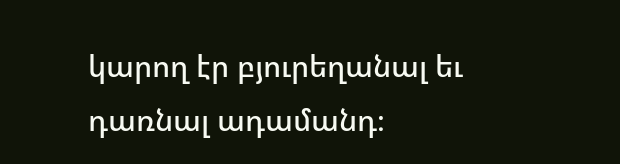կարող էր բյուրեղանալ եւ դառնալ ադամանդ։